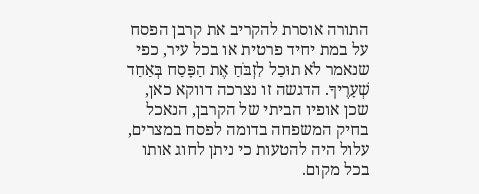התורה אוסרת להקריב את קרבן הפסח על במת יחיד פרטית או בכל עיר, כפי שנאמר לֹא תוּכַל לִזְבֹּחַ אֶת הַפָּסַח בְּאַחַד שְׁעָרֶיךָ. הדגשה זו נצרכה דווקא כאן, שכן אופיו הביתי של הקרבן, הנאכל בחיק המשפחה בדומה לפסח במצרים, עלול היה להטעות כי ניתן לחוג אותו בכל מקום.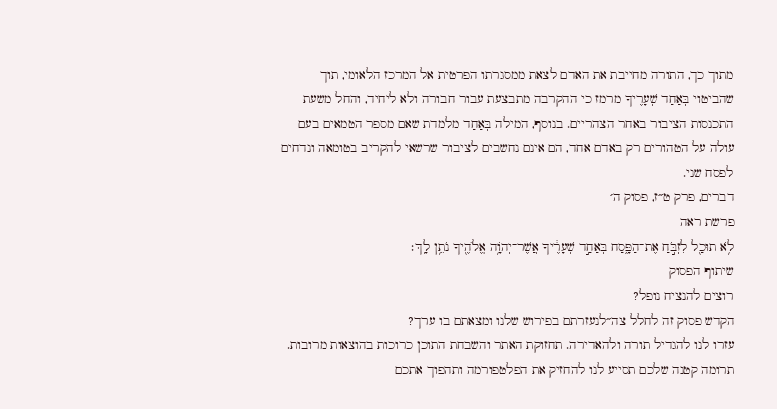מתוך כך, התורה מחייבת את האדם לצאת ממסגרתו הפרטית אל המרכז הלאומי, תוך שהביטוי בְּאַחַד שְׁעָרֶיךָ מרמז כי ההקרבה מתבצעת עבור חבורה ולא ליחיד, והחל משעת התכנסות הציבור באחר הצהריים. בנוסף, המילה בְּאַחַד מלמדת שאם מספר הטמאים בעם עולה על הטהורים רק באדם אחד, הם אינם נחשבים לציבור שרשאי להקריב בטומאה ונדחים לפסח שני.
דברים, פרק ט״ז, פסוק ה׳
פרשת ראה
לֹ֥א תוּכַ֖ל לִזְבֹּ֣חַ אֶת־הַפָּ֑סַח בְּאַחַ֣ד שְׁעָרֶ֔יךָ אֲשֶׁר־יְהֹוָ֥ה אֱלֹהֶ֖יךָ נֹתֵ֥ן לָֽךְ׃
שיתוף הפסוק
רוצים להנציח נופל?
הקדש פסוק זה לחלל צה״לנעזרתם בפירוש שלנו ומצאתם בו ערך?
עזרו לנו להגדיל תורה ולהאדירה. תחזוקת האתר והשבחת התוכן כרוכות בהוצאות מרובות. תרומה קטנה שלכם תסייע לנו להחזיק את הפלטפורמה ותהפוך אתכם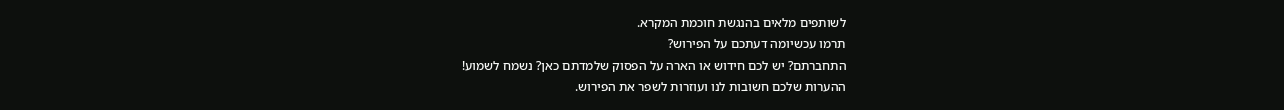לשותפים מלאים בהנגשת חוכמת המקרא.
תרמו עכשיומה דעתכם על הפירוש?
התחברתם? יש לכם חידוש או הארה על הפסוק שלמדתם כאן? נשמח לשמוע!
ההערות שלכם חשובות לנו ועוזרות לשפר את הפירוש.